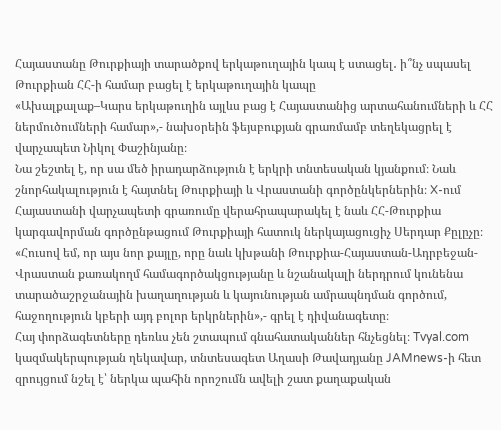Հայաստանը Թուրքիայի տարածքով երկաթուղային կապ է ստացել․ ի՞նչ սպասել
Թուրքիան ՀՀ-ի համար բացել է երկաթուղային կապը
«Ախալքալաք–Կարս երկաթուղին այլևս բաց է Հայաստանից արտահանումների և ՀՀ ներմուծումների համար»,- նախօրեին ֆեյսբուքյան գրառմամբ տեղեկացրել է վարչապետ Նիկոլ Փաշինյանը։
Նա շեշտել է, որ սա մեծ իրադարձություն է երկրի տնտեսական կյանքում։ Նաև շնորհակալություն է հայտնել Թուրքիայի և Վրաստանի գործընկերներին։ X-ում Հայաստանի վարչապետի գրառումը վերահրապարակել է նաև ՀՀ-Թուրքիա կարգավորման գործընթացում Թուրքիայի հատուկ ներկայացուցիչ Սերդար Քըլըչը։
«Հուսով եմ, որ այս նոր քայլը, որը նաև կխթանի Թուրքիա-Հայաստան-Ադրբեջան-Վրաստան քառակողմ համագործակցությանը և նշանակալի ներդրում կունենա տարածաշրջանային խաղաղության և կայունության ամրապնդման գործում, հաջողություն կբերի այդ բոլոր երկրներին»,- գրել է դիվանագետը։
Հայ փորձագետները դեռևս չեն շտապում գնահատականներ հնչեցնել։ Tvyal.com կազմակերպության ղեկավար, տնտեսագետ Աղասի Թավադյանը JAMnews-ի հետ զրույցում նշել է՝ ներկա պահին որոշումն ավելի շատ քաղաքական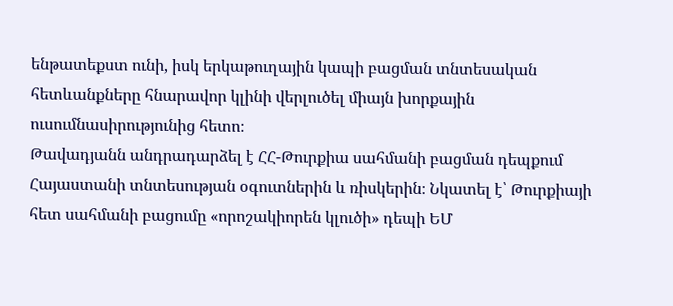ենթատեքստ ունի, իսկ երկաթուղային կապի բացման տնտեսական հետևանքները հնարավոր կլինի վերլուծել միայն խորքային ուսումնասիրությունից հետո։
Թավադյանն անդրադարձել է ՀՀ-Թուրքիա սահմանի բացման դեպքում Հայաստանի տնտեսության օգուտներին և ռիսկերին։ Նկատել է՝ Թուրքիայի հետ սահմանի բացումը «որոշակիորեն կլուծի» դեպի ԵՄ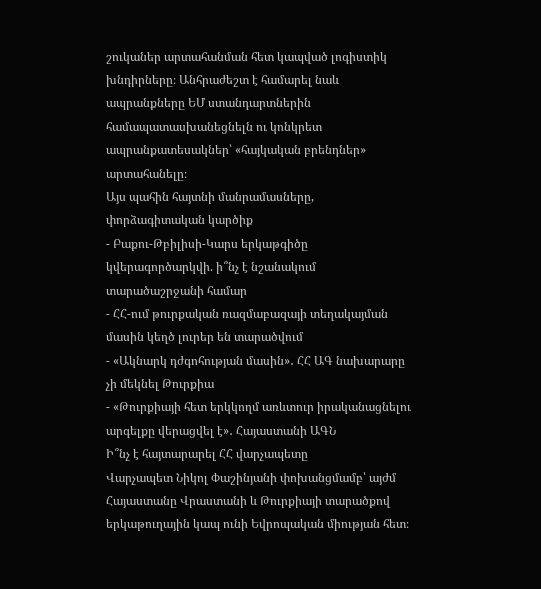շուկաներ արտահանման հետ կապված լոգիստիկ խնդիրները։ Անհրաժեշտ է համարել նաև ապրանքները ԵՄ ստանդարտներին համապատասխանեցնելն ու կոնկրետ ապրանքատեսակներ՝ «հայկական բրենդներ» արտահանելը։
Այս պահին հայտնի մանրամասները, փորձագիտական կարծիք
- Բաքու-Թբիլիսի-Կարս երկաթգիծը կվերագործարկվի. ի՞նչ է նշանակում տարածաշրջանի համար
- ՀՀ-ում թուրքական ռազմաբազայի տեղակայման մասին կեղծ լուրեր են տարածվում
- «Ակնարկ դժգոհության մասին»․ ՀՀ ԱԳ նախարարը չի մեկնել Թուրքիա
- «Թուրքիայի հետ երկկողմ առևտուր իրականացնելու արգելքը վերացվել է»․ Հայաստանի ԱԳՆ
Ի՞նչ է հայտարարել ՀՀ վարչապետը
Վարչապետ Նիկոլ Փաշինյանի փոխանցմամբ՝ այժմ Հայաստանը Վրաստանի և Թուրքիայի տարածքով երկաթուղային կապ ունի Եվրոպական միության հետ։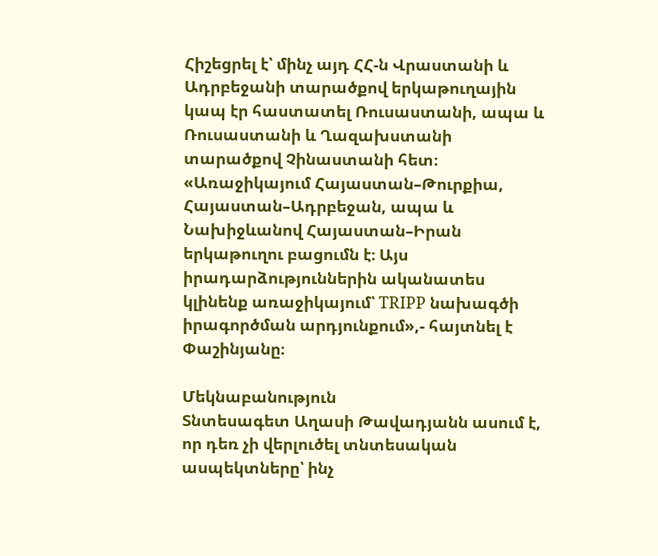Հիշեցրել է՝ մինչ այդ ՀՀ-ն Վրաստանի և Ադրբեջանի տարածքով երկաթուղային կապ էր հաստատել Ռուսաստանի, ապա և Ռուսաստանի և Ղազախստանի տարածքով Չինաստանի հետ։
«Առաջիկայում Հայաստան–Թուրքիա, Հայաստան–Ադրբեջան, ապա և Նախիջևանով Հայաստան–Իրան երկաթուղու բացումն է։ Այս իրադարձություններին ականատես կլինենք առաջիկայում՝ TRIPP նախագծի իրագործման արդյունքում»,- հայտնել է Փաշինյանը։

Մեկնաբանություն
Տնտեսագետ Աղասի Թավադյանն ասում է, որ դեռ չի վերլուծել տնտեսական ասպեկտները՝ ինչ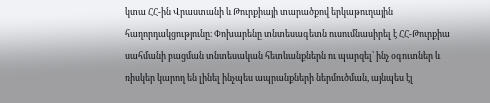կտա ՀՀ-ին Վրաստանի և Թուրքիայի տարածքով երկաթուղային հաղորդակցությունը։ Փոխարենը տնտեսագետն ուսումնասիրել է ՀՀ-Թուրքիա սահմանի բացման տնտեսական հետևանքներն ու պարզել՝ ինչ օգուտներ և ռիսկեր կարող են լինել ինչպես ապրանքների ներմուծման, այնպես էլ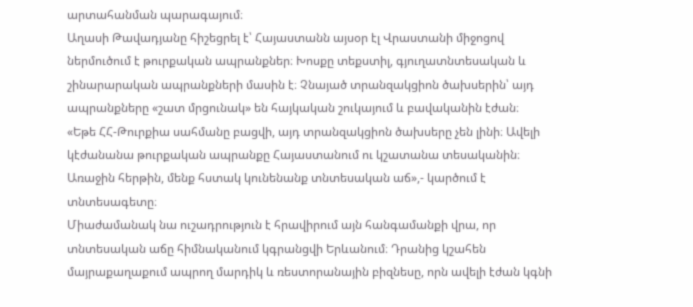արտահանման պարագայում։
Աղասի Թավադյանը հիշեցրել է՝ Հայաստանն այսօր էլ Վրաստանի միջոցով ներմուծում է թուրքական ապրանքներ։ Խոսքը տեքստիլ, գյուղատնտեսական և շինարարական ապրանքների մասին է։ Չնայած տրանզակցիոն ծախսերին՝ այդ ապրանքները «շատ մրցունակ» են հայկական շուկայում և բավականին էժան։
«Եթե ՀՀ-Թուրքիա սահմանը բացվի, այդ տրանզակցիոն ծախսերը չեն լինի։ Ավելի կէժանանա թուրքական ապրանքը Հայաստանում ու կշատանա տեսականին։ Առաջին հերթին, մենք հստակ կունենանք տնտեսական աճ»,- կարծում է տնտեսագետը։
Միաժամանակ նա ուշադրություն է հրավիրում այն հանգամանքի վրա, որ տնտեսական աճը հիմնականում կգրանցվի Երևանում։ Դրանից կշահեն մայրաքաղաքում ապրող մարդիկ և ռեստորանային բիզնեսը, որն ավելի էժան կգնի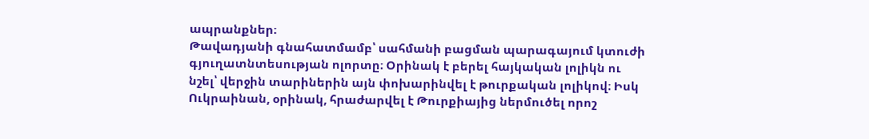ապրանքներ։
Թավադյանի գնահատմամբ՝ սահմանի բացման պարագայում կտուժի գյուղատնտեսության ոլորտը։ Օրինակ է բերել հայկական լոլիկն ու նշել՝ վերջին տարիներին այն փոխարինվել է թուրքական լոլիկով։ Իսկ Ուկրաինան, օրինակ, հրաժարվել է Թուրքիայից ներմուծել որոշ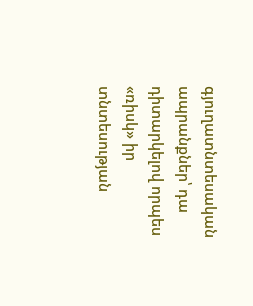գյուղատնտեսական ապրանքներ՝ դա դիտարկելով որպես «ռիսկ» իր տնտեսության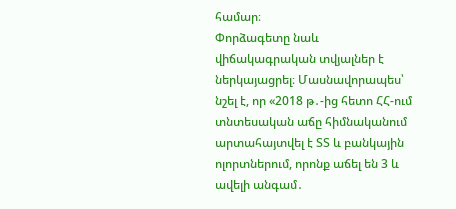համար։
Փորձագետը նաև վիճակագրական տվյալներ է ներկայացրել։ Մասնավորապես՝ նշել է, որ «2018 թ․-ից հետո ՀՀ-ում տնտեսական աճը հիմնականում արտահայտվել է ՏՏ և բանկային ոլորտներում, որոնք աճել են 3 և ավելի անգամ․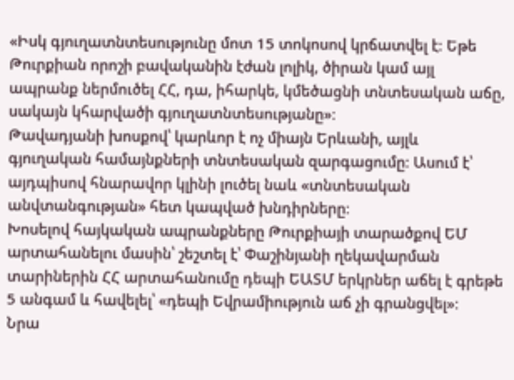«Իսկ գյուղատնտեսությունը մոտ 15 տոկոսով կրճատվել է։ Եթե Թուրքիան որոշի բավականին էժան լոլիկ, ծիրան կամ այլ ապրանք ներմուծել ՀՀ, դա, իհարկե, կմեծացնի տնտեսական աճը, սակայն կհարվածի գյուղատնտեսությանը»։
Թավադյանի խոսքով՝ կարևոր է ոչ միայն Երևանի, այլև գյուղական համայնքների տնտեսական զարգացումը։ Ասում է՝ այդպիսով հնարավոր կլինի լուծել նաև «տնտեսական անվտանգության» հետ կապված խնդիրները։
Խոսելով հայկական ապրանքները Թուրքիայի տարածքով ԵՄ արտահանելու մասին՝ շեշտել է՝ Փաշինյանի ղեկավարման տարիներին ՀՀ արտահանումը դեպի ԵԱՏՄ երկրներ աճել է գրեթե 5 անգամ և հավելել՝ «դեպի Եվրամիություն աճ չի գրանցվել»։
Նրա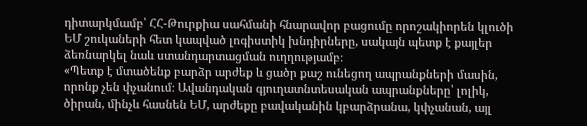դիտարկմամբ՝ ՀՀ-Թուրքիա սահմանի հնարավոր բացումը որոշակիորեն կլուծի ԵՄ շուկաների հետ կապված լոգիստիկ խնդիրները, սակայն պետք է քայլեր ձեռնարկել նաև ստանդարտացման ուղղությամբ։
«Պետք է մտածենք բարձր արժեք և ցածր քաշ ունեցող ապրանքների մասին, որոնք չեն փչանում։ Ավանդական գյուղատնտեսական ապրանքները՝ լոլիկ, ծիրան, մինչև հասնեն ԵՄ, արժեքը բավականին կբարձրանա, կփչանան, այլ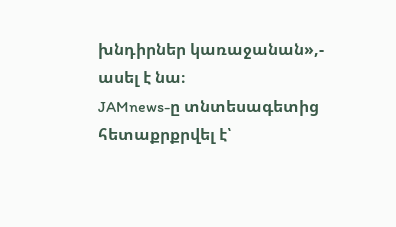խնդիրներ կառաջանան»,- ասել է նա։
JAMnews-ը տնտեսագետից հետաքրքրվել է՝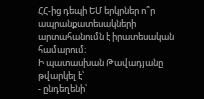ՀՀ-ից դեպի ԵՄ երկրներ ո՞ր ապրանքատեսակների արտահանումն է իրատեսական համարում։
Ի պատասխան Թավադյանը թվարկել է՝
- ընդեղենի՝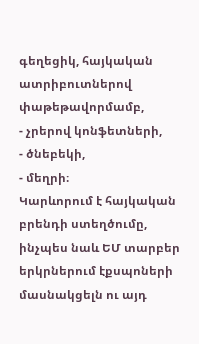գեղեցիկ, հայկական ատրիբուտներով փաթեթավորմամբ,
- չրերով կոնֆետների,
- ծնեբեկի,
- մեղրի։
Կարևորում է հայկական բրենդի ստեղծումը, ինչպես նաև ԵՄ տարբեր երկրներում էքսպոների մասնակցելն ու այդ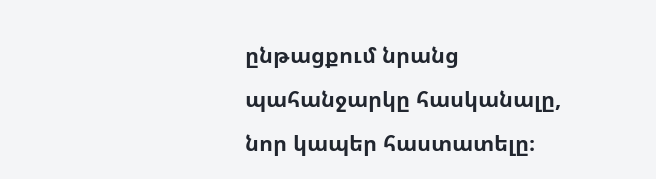ընթացքում նրանց պահանջարկը հասկանալը, նոր կապեր հաստատելը։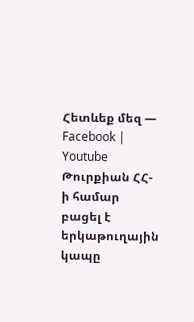Հետևեք մեզ — Facebook | Youtube
Թուրքիան ՀՀ-ի համար բացել է երկաթուղային կապը